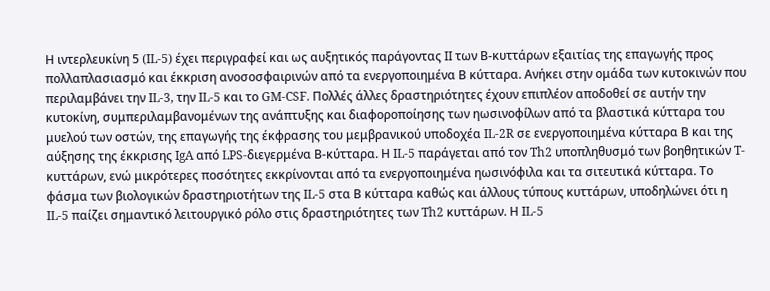Η ιντερλευκίνη 5 (IL-5) έχει περιγραφεί και ως αυξητικός παράγοντας II των Β-κυττάρων εξαιτίας της επαγωγής προς πολλαπλασιασμό και έκκριση ανοσοσφαιρινών από τα ενεργοποιημένα Β κύτταρα. Ανήκει στην ομάδα των κυτοκινών που περιλαμβάνει την IL-3, την IL-5 και το GM-CSF. Πολλές άλλες δραστηριότητες έχουν επιπλέον αποδοθεί σε αυτήν την κυτοκίνη, συμπεριλαμβανομένων της ανάπτυξης και διαφοροποίησης των ηωσινοφίλων από τα βλαστικά κύτταρα του μυελού των οστών, της επαγωγής της έκφρασης του μεμβρανικού υποδοχέα IL-2R σε ενεργοποιημένα κύτταρα Β και της αύξησης της έκκρισης IgA από LPS-διεγερμένα Β-κύτταρα. Η IL-5 παράγεται από τον Th2 υποπληθυσμό των βοηθητικών T-κυττάρων, ενώ μικρότερες ποσότητες εκκρίνονται από τα ενεργοποιημένα ηωσινόφιλα και τα σιτευτικά κύτταρα. Το φάσμα των βιολογικών δραστηριοτήτων της IL-5 στα Β κύτταρα καθώς και άλλους τύπους κυττάρων, υποδηλώνει ότι η IL-5 παίζει σημαντικό λειτουργικό ρόλο στις δραστηριότητες των Th2 κυττάρων. Η IL-5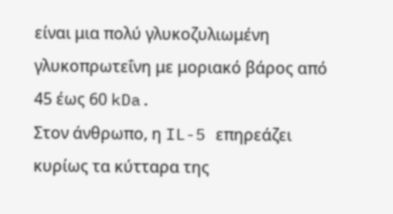είναι μια πολύ γλυκοζυλιωμένη γλυκοπρωτεΐνη με μοριακό βάρος από 45 έως 60 kDa.
Στον άνθρωπο, η IL-5 επηρεάζει κυρίως τα κύτταρα της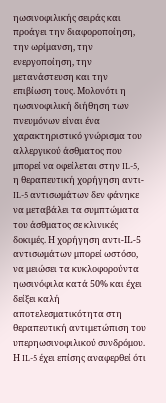ηωσινοφιλικής σειράς και προάγει την διαφοροποίηση, την ωρίμανση, την ενεργοποίηση, την μετανάστευση και την επιβίωση τους. Μολονότι η ηωσινοφιλική διήθηση των πνευμόνων είναι ένα χαρακτηριστικό γνώρισμα του αλλεργικού άσθματος που μπορεί να οφείλεται στην IL-5, η θεραπευτική χορήγηση αντι-IL-5 αντισωμάτων δεν φάνηκε να μεταβάλει τα συμπτώματα του άσθματος σε κλινικές δοκιμές. Η χορήγηση αντι-ΙL-5 αντισωμάτων μπορεί ωστόσο, να μειώσει τα κυκλοφορούντα ηωσινόφιλα κατά 50% και έχει δείξει καλή αποτελεσματικότητα στη θεραπευτική αντιμετώπιση του υπερηωσινοφιλικού συνδρόμου. Η IL-5 έχει επίσης αναφερθεί ότι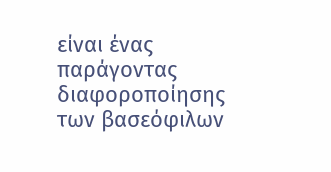είναι ένας παράγοντας διαφοροποίησης των βασεόφιλων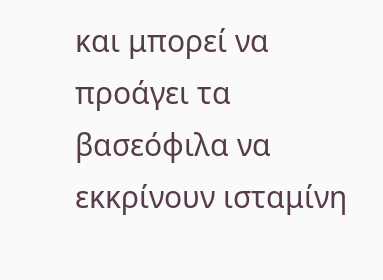και μπορεί να προάγει τα βασεόφιλα να εκκρίνουν ισταμίνη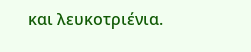και λευκοτριένια.